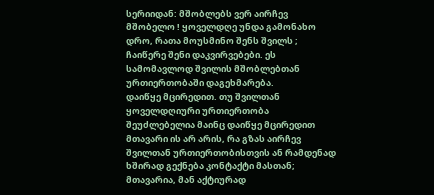სერიიდან: მშობლებს ვერ აირჩევ
მშობელო ! ყოველდღე უნდა გამონახო დრო, რათა მოუსმინო შენს შვილს ; ჩაიწერე შენი დაკვირვებები. ეს სამომავლოდ შვილის მშობლებთან ურთიერთობაში დაგეხმარება.
დაიწყე მცირედით. თუ შვილთან ყოველდღიური ურთიერთობა შეუძლებელია მაინც დაიწყე მცირედით
მთავარი ის არ არის, რა გზას აირჩევ შვილთან ურთიერთობისთვის ან რამდენად ხშირად გექნება კონტაქტი მასთან; მთავარია, მან აქტიურად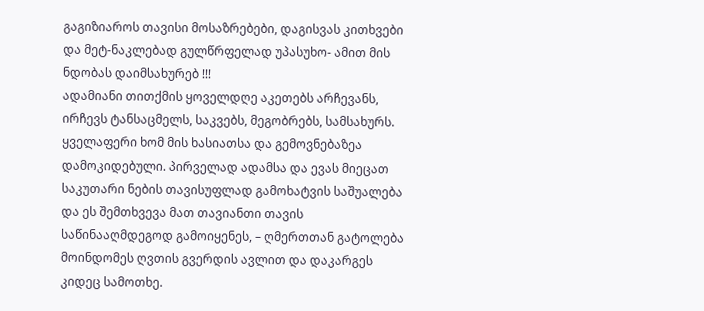გაგიზიაროს თავისი მოსაზრებები, დაგისვას კითხვები და მეტ-ნაკლებად გულწრფელად უპასუხო- ამით მის ნდობას დაიმსახურებ !!!
ადამიანი თითქმის ყოველდღე აკეთებს არჩევანს, ირჩევს ტანსაცმელს, საკვებს, მეგობრებს, სამსახურს. ყველაფერი ხომ მის ხასიათსა და გემოვნებაზეა დამოკიდებული. პირველად ადამსა და ევას მიეცათ საკუთარი ნების თავისუფლად გამოხატვის საშუალება და ეს შემთხვევა მათ თავიანთი თავის საწინააღმდეგოდ გამოიყენეს, – ღმერთთან გატოლება მოინდომეს ღვთის გვერდის ავლით და დაკარგეს კიდეც სამოთხე.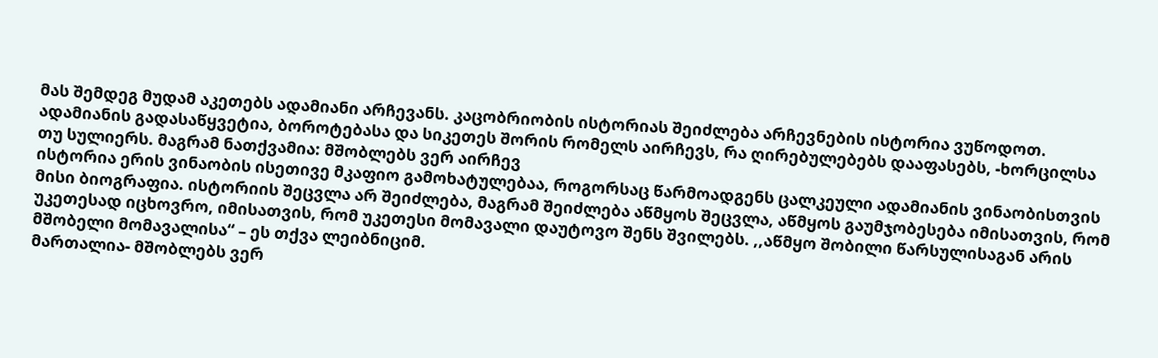მას შემდეგ მუდამ აკეთებს ადამიანი არჩევანს. კაცობრიობის ისტორიას შეიძლება არჩევნების ისტორია ვუწოდოთ. ადამიანის გადასაწყვეტია, ბოროტებასა და სიკეთეს შორის რომელს აირჩევს, რა ღირებულებებს დააფასებს, -ხორცილსა თუ სულიერს. მაგრამ ნათქვამია: მშობლებს ვერ აირჩევ
ისტორია ერის ვინაობის ისეთივე მკაფიო გამოხატულებაა, როგორსაც წარმოადგენს ცალკეული ადამიანის ვინაობისთვის მისი ბიოგრაფია. ისტორიის შეცვლა არ შეიძლება, მაგრამ შეიძლება აწმყოს შეცვლა, აწმყოს გაუმჯობესება იმისათვის, რომ უკეთესად იცხოვრო, იმისათვის, რომ უკეთესი მომავალი დაუტოვო შენს შვილებს. ,,აწმყო შობილი წარსულისაგან არის მშობელი მომავალისა“ – ეს თქვა ლეიბნიციმ.
მართალია- მშობლებს ვერ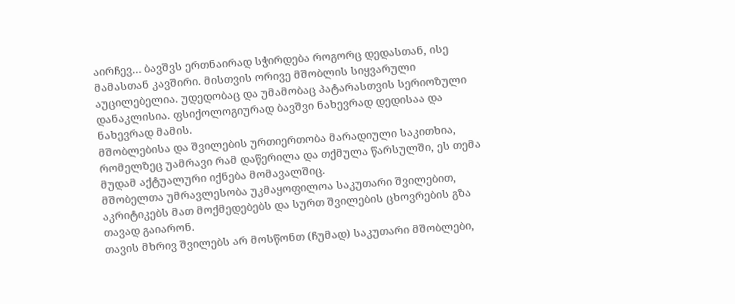აირჩევ… ბავშვს ერთნაირად სჭირდება როგორც დედასთან, ისე მამასთან კავშირი. მისთვის ორივე მშობლის სიყვარული აუცილებელია. უდედობაც და უმამობაც პატარასთვის სერიოზული დანაკლისია. ფსიქოლოგიურად ბავშვი ნახევრად დედისაა და ნახევრად მამის.
მშობლებისა და შვილების ურთიერთობა მარადიული საკითხია, რომელზეც უამრავი რამ დაწერილა და თქმულა წარსულში, ეს თემა მუდამ აქტუალური იქნება მომავალშიც.
მშობელთა უმრავლესობა უკმაყოფილოა საკუთარი შვილებით, აკრიტიკებს მათ მოქმედებებს და სურთ შვილების ცხოვრების გზა თავად გაიარონ.
თავის მხრივ შვილებს არ მოსწონთ (ჩუმად) საკუთარი მშობლები,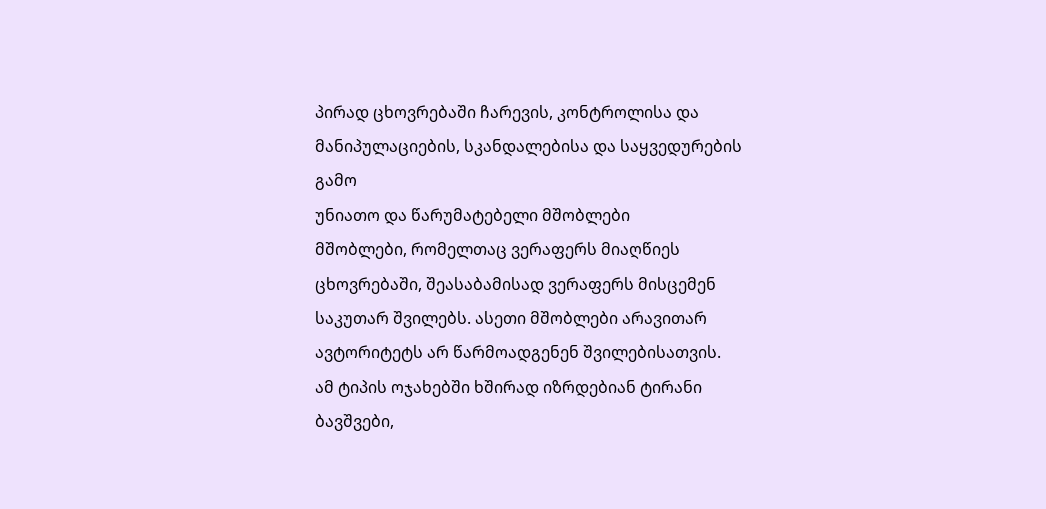პირად ცხოვრებაში ჩარევის, კონტროლისა და მანიპულაციების, სკანდალებისა და საყვედურების გამო
უნიათო და წარუმატებელი მშობლები
მშობლები, რომელთაც ვერაფერს მიაღწიეს ცხოვრებაში, შეასაბამისად ვერაფერს მისცემენ საკუთარ შვილებს. ასეთი მშობლები არავითარ ავტორიტეტს არ წარმოადგენენ შვილებისათვის.
ამ ტიპის ოჯახებში ხშირად იზრდებიან ტირანი ბავშვები,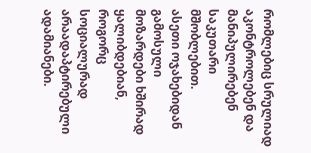რომლებიც სრულიად აკონტროლებენ და მანიპულირებენ საკუთარი მშობლებით.
ასეთი ოჯახებიდან გამოსული მოზარდები ხშირად ყალიბდებიან, როგორც სოციალურად არაადაპტირებული ადამიანები.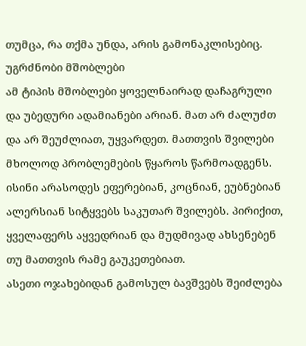თუმცა, რა თქმა უნდა, არის გამონაკლისებიც.
უგრძნობი მშობლები
ამ ტიპის მშობლები ყოველნაირად დაჩაგრული და უბედური ადამიანები არიან. მათ არ ძალუძთ და არ შეუძლიათ, უყვარდეთ. მათთვის შვილები მხოლოდ პრობლემების წყაროს წარმოადგენს.
ისინი არასოდეს ეფერებიან, კოცნიან, ეუბნებიან ალერსიან სიტყვებს საკუთარ შვილებს. პირიქით, ყველაფერს აყვედრიან და მუდმივად ახსენებენ თუ მათთვის რამე გაუკეთებიათ.
ასეთი ოჯახებიდან გამოსულ ბავშვებს შეიძლება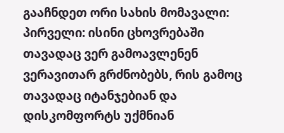გააჩნდეთ ორი სახის მომავალი:
პირველი: ისინი ცხოვრებაში თავადაც ვერ გამოავლენენ ვერავითარ გრძნობებს, რის გამოც თავადაც იტანჯებიან და დისკომფორტს უქმნიან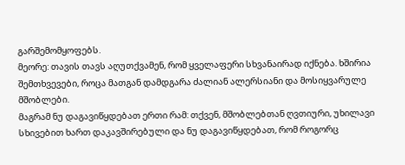გარშემომყოფებს.
მეორე: თავის თავს აღუთქვამენ, რომ ყველაფერი სხვანაირად იქნება. ხშირია შემთხვევები, როცა მათგან დამდგარა ძალიან ალერსიანი და მოსიყვარულე მშობლები.
მაგრამ ნუ დაგავიწყდებათ ერთი რამ: თქვენ, მშობლებთან ღვთიური, უხილავი სხივებით ხართ დაკავშირებული და ნუ დაგავიწყდებათ, რომ როგორც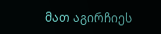მათ აგირჩიეს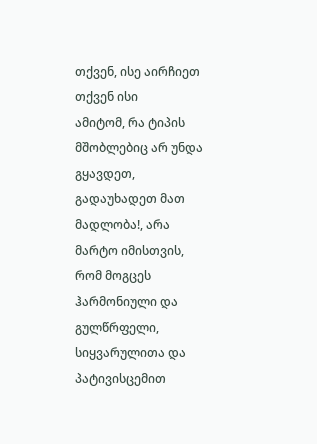თქვენ, ისე აირჩიეთ თქვენ ისი
ამიტომ, რა ტიპის მშობლებიც არ უნდა გყავდეთ, გადაუხადეთ მათ მადლობა!, არა მარტო იმისთვის, რომ მოგცეს ჰარმონიული და გულწრფელი, სიყვარულითა და პატივისცემით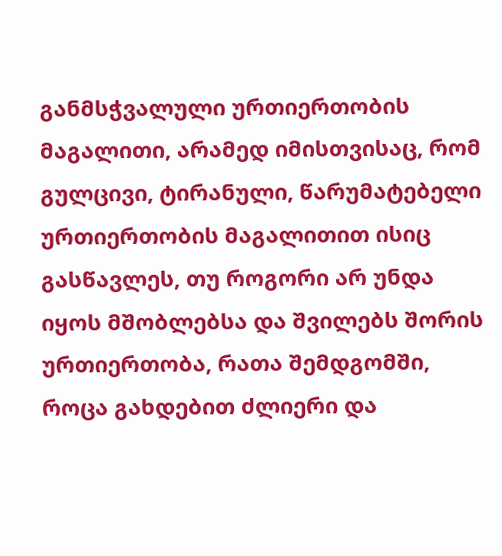განმსჭვალული ურთიერთობის მაგალითი, არამედ იმისთვისაც, რომ გულცივი, ტირანული, წარუმატებელი ურთიერთობის მაგალითით ისიც გასწავლეს, თუ როგორი არ უნდა იყოს მშობლებსა და შვილებს შორის ურთიერთობა, რათა შემდგომში, როცა გახდებით ძლიერი და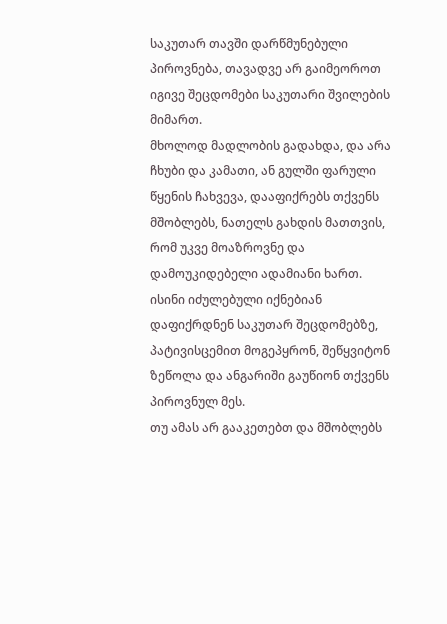საკუთარ თავში დარწმუნებული პიროვნება, თავადვე არ გაიმეოროთ იგივე შეცდომები საკუთარი შვილების მიმართ.
მხოლოდ მადლობის გადახდა, და არა ჩხუბი და კამათი, ან გულში ფარული წყენის ჩახვევა, დააფიქრებს თქვენს მშობლებს, ნათელს გახდის მათთვის, რომ უკვე მოაზროვნე და დამოუკიდებელი ადამიანი ხართ.
ისინი იძულებული იქნებიან დაფიქრდნენ საკუთარ შეცდომებზე, პატივისცემით მოგეპყრონ, შეწყვიტონ ზეწოლა და ანგარიში გაუწიონ თქვენს პიროვნულ მეს.
თუ ამას არ გააკეთებთ და მშობლებს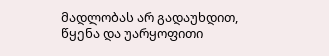მადლობას არ გადაუხდით, წყენა და უარყოფითი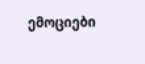ემოციები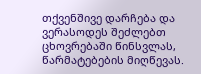თქვენშივე დარჩება და ვერასოდეს შეძლებთ ცხოვრებაში წინსვლას, წარმატებების მიღწევას.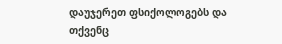დაუჯერეთ ფსიქოლოგებს და თქვენც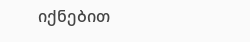იქნებით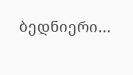ბედნიერი…